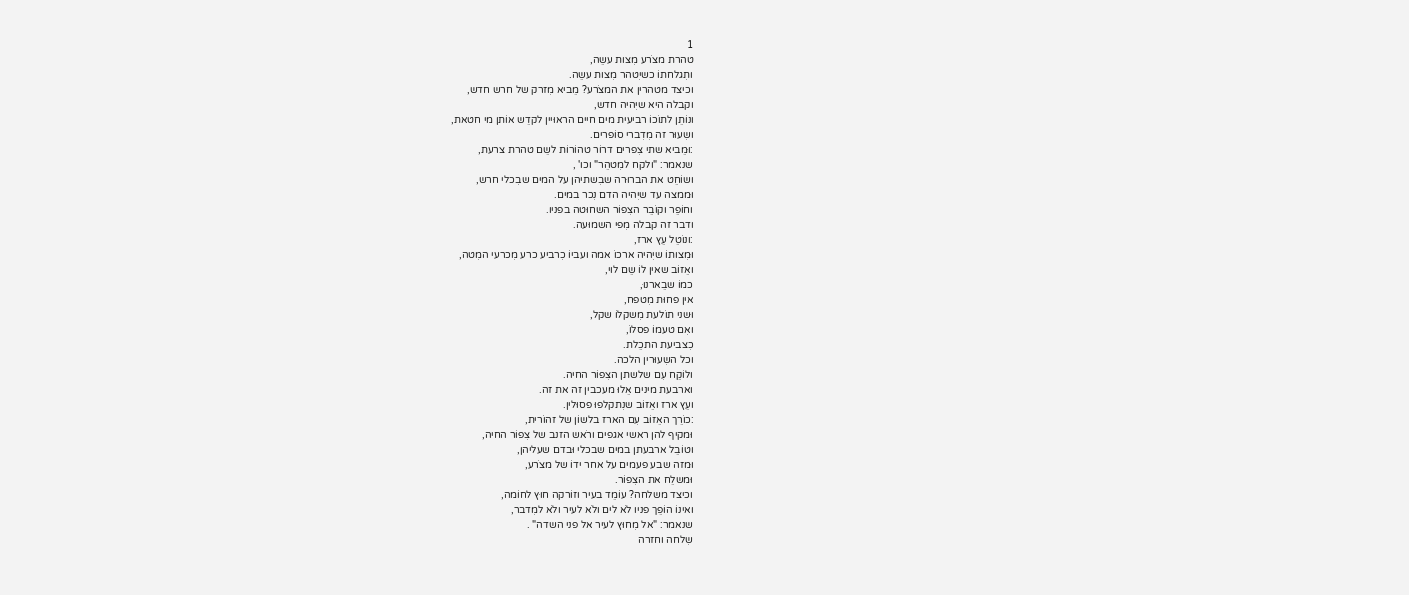1
טהרת מצֹרע מִצות עשֵה,
ותִגלחתוֹ כשיִטהר מִצות עשֵה.
וכיצד מטהרין את המצֹרע? מֵביא מִזרק של חרש חדש,
וקבלה היא שיִהיה חדש,
ונוֹתֵן לתוֹכוֹ רביעית מים חיים הראוּיין לקדֵש אוֹתן מי חטאת,
ושִעוּר זה מִדִברי סוֹפרים.
:וּמֵביא שתי צִפרים דרוֹר טהוֹרוֹת לשֵם טהרת צרעת,
שנאמר: "ולקח למִטהֵר" וכו' ,
ושוֹחֵט את הברוּרה שבִשתיהן על המים שבִכלי חרש,
וּממצה עד שיִהיה הדם נִכר במים.
וחוֹפֵר וקוֹבֵר הצִפוֹר השחוּטה בפניו.
ודבר זה קבלה מִפי השמוּעה.
:ונוֹטֵל עֵץ ארז,
וּמִצותוֹ שיִהיה ארכוֹ אמה ועביוֹ כִרביע כרע מִכרעי המִטה,
ואֵזוֹב שאין לוֹ שֵם לוי,
כמוֹ שבֵארנוּ,
אין פחוּת מִטפח,
וּשני תוֹלעת מִשקלוֹ שקל,
ואִם טעמוֹ פסלוֹ,
כִצביעת התכֵלת.
וכל השִעוּרין הלכה.
ולוֹקֵח עִם שלשתן הצִפוֹר החיה.
וארבעת מינים אֵלוּ מעכבין זה את זה.
ועֵץ ארז ואֵזוֹב שנִתקלפוּ פסוּלין.
:כוֹרֵך האֵזוֹב עִם הארז בלשוֹן של זהוֹרית,
וּמקיף להן ראשי אגפים ורֹאש הזנב של צִפוֹר החיה,
וטוֹבֵל ארבעתן במים שבכלי וּבדם שעליהן,
וּמזה שבע פעמים על אחר ידוֹ של מצֹרע,
וּמשלֵח את הצִפוֹר.
וכיצד משלחה? עוֹמֵד בעיר וזוֹרקה חוּץ לחוֹמה,
ואינוֹ הוֹפֵך פניו לֹא לים ולֹא לעיר ולֹא למִדבר,
שנאמר: "אל מִחוּץ לעיר אל פני השדה" .
שִלחה וחזרה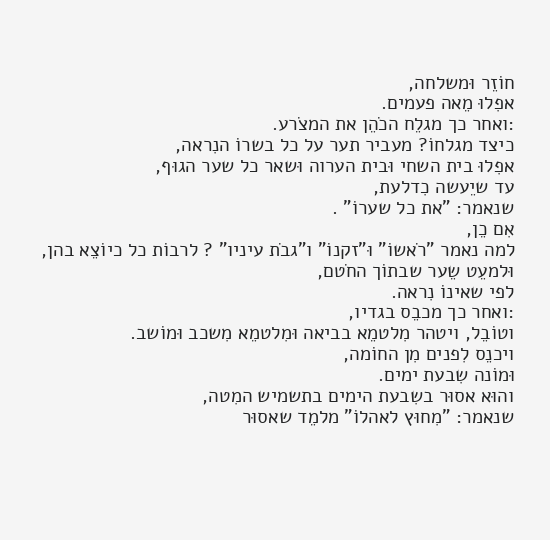חוֹזֵר וּמשלחה,
אפִלוּ מֵאה פעמים.
:ואחר כך מגלֵח הכֹהֵן את המצֹרע.
כיצד מגלחוֹ? מעביר תער על כל בשרוֹ הנִראה,
אפִלוּ בית השחי וּבית הערוה וּשאר כל שער הגוּף,
עד שיֵעשה כִדלעת,
שנאמר: "את כל שערוֹ" .
אִם כֵן,
למה נאמר "רֹאשוֹ" וּ"זקנוֹ" ו"גבֹת עיניו" ? לרבוֹת כל כיוֹצֵא בהן,
וּלמעֵט שֵער שבתוֹך החֹטם,
לפי שאינוֹ נִראה.
:ואחר כך מכבֵס בגדיו,
וטוֹבֵל, ויטהר מִלטמֵא בביאה וּמִלטמֵא מִשכב וּמוֹשב.
ויכנֵס לִפנים מִן החוֹמה,
וּמוֹנה שִבעת ימים.
והוּא אסוּר בשִבעת הימים בתשמיש המִטה,
שנאמר: "מִחוּץ לאהלוֹ" מלמֵד שאסוּר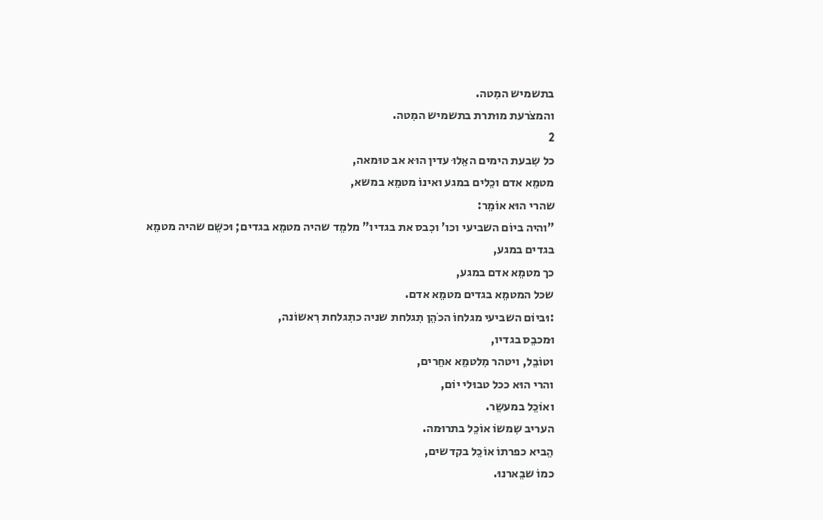בתשמיש המִטה.
והמצֹרעת מוּתרת בתשמיש המִטה.
2
כל שִבעת הימים האֵלוּ עדין הוּא אב טוּמאה,
מטמֵא אדם וכֵלים במגע ואינוֹ מטמֵא במשא,
שהרי הוּא אוֹמֵר:
"והיה ביוֹם השביעי וכו' וכִבס את בגדיו" מלמֵד שהיה מטמֵא בגדים; וּכשֵם שהיה מטמֵא בגדים במגע,
כך מטמֵא אדם במגע,
שכל המטמֵא בגדים מטמֵא אדם.
:וּביוֹם השביעי מגלחוֹ הכֹהֵן תִגלחת שניה כתִגלחת רִאשוֹנה,
וּמכבֵס בגדיו,
וטוֹבֵל, ויטהר מִלטמֵא אחֵרים,
והרי הוּא ככל טבוּלי יוֹם,
ואוֹכֵל במעשֵר.
העריב שִמשוֹ אוֹכֵל בתרוּמה.
הֵביא כפרתוֹ אוֹכֵל בקדשים,
כמוֹ שבֵארנוּ.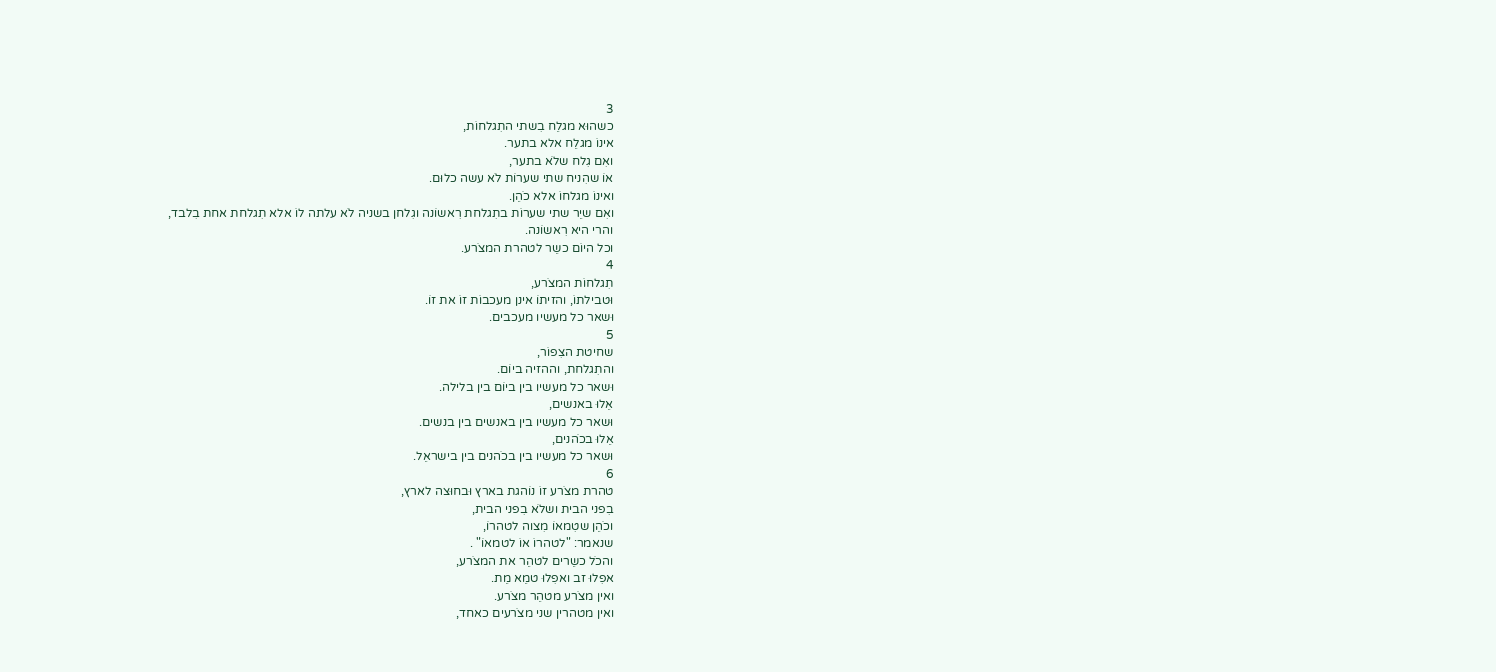3
כשהוּא מגלֵח בִשתי התִגלחוֹת,
אינוֹ מגלֵח אלא בתער.
ואִם גִלח שלֹא בתער,
אוֹ שהִניח שתי שערוֹת לֹא עשה כלוּם.
ואינוֹ מגלחוֹ אלא כֹהֵן.
ואִם שיֵר שתי שערוֹת בתִגלחת רִאשוֹנה וגִלחן בשניה לֹא עלתה לוֹ אלא תִגלחת אחת בִלבד,
והרי היא רִאשוֹנה.
וכל היוֹם כשֵר לטהרת המצֹרע.
4
תִגלחוֹת המצֹרע,
וּטבילתוֹ, והזיתוֹ אינן מעכבוֹת זוֹ את זוֹ.
וּשאר כל מעשיו מעכבים.
5
שחיטת הצִפוֹר,
והתִגלחת, וההזיה ביוֹם.
וּשאר כל מעשיו בין ביוֹם בין בלילה.
אֵלוּ באנשים,
וּשאר כל מעשיו בין באנשים בין בנשים.
אֵלוּ בכֹהנים,
וּשאר כל מעשיו בין בכֹהנים בין בישראֵל.
6
טהרת מצֹרע זוֹ נוֹהגת בארץ וּבחוּצה לארץ,
בִפני הבית ושלֹא בִפני הבית,
וכֹהֵן שטִמאוֹ מִצוה לטהרוֹ,
שנאמר: "לטהרוֹ אוֹ לטמאוֹ" .
והכֹל כשֵרים לטהֵר את המצֹרע,
אפִלוּ זב ואפִלוּ טמֵא מֵת.
ואין מצֹרע מטהֵר מצֹרע.
ואין מטהרין שני מצֹרעים כאחד,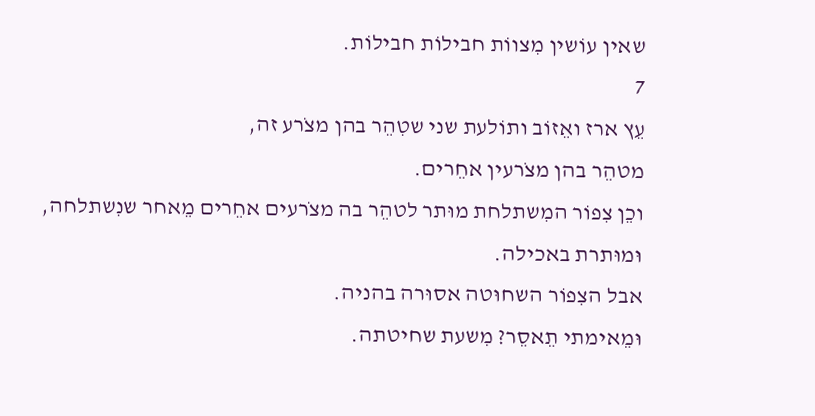שאין עוֹשין מִצווֹת חבילוֹת חבילוֹת.
7
עֵץ ארז ואֵזוֹב ותוֹלעת שני שטִהֵר בהן מצֹרע זה,
מטהֵר בהן מצֹרעין אחֵרים.
וכֵן צִפוֹר המִשתלחת מוּתר לטהֵר בה מצֹרעים אחֵרים מֵאחר שנִשתלחה,
וּמוּתרת באכילה.
אבל הצִפוֹר השחוּטה אסוּרה בהניה.
וּמֵאימתי תֵאסֵר? מִשעת שחיטתה.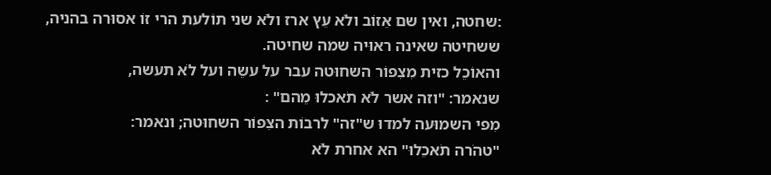:שחטה, ואין שם אֵזוֹב ולֹא עֵץ ארז ולֹא שני תוֹלעת הרי זוֹ אסוּרה בהניה,
ששחיטה שאינה ראוּיה שמה שחיטה.
והאוֹכֵל כזית מִצִפוֹר השחוּטה עבר על עשֵה ועל לֹא תעשה,
שנאמר: "וזה אשר לֹא תֹאכלוּ מֵהם" :
מִפי השמוּעה למדוּ ש"זה" לרבוֹת הצִפוֹר השחוּטה; ונאמר:
"טהֹרה תֹאכֵלוּ" הא אחרת לֹא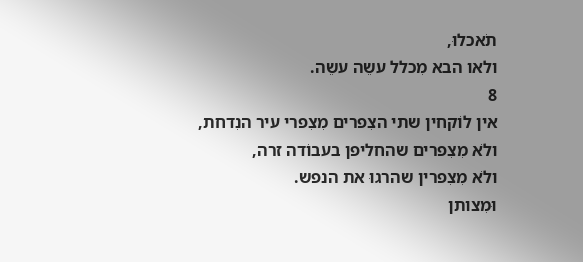תֹאכלוּ,
ולאו הבא מִכלל עשֵה עשֵה.
8
אין לוֹקחין שתי הצִפרים מִצִפרי עיר הנִדחת,
ולֹא מִצִפרים שהחליפן בעבוֹדה זרה,
ולֹא מִצִפרין שהרגוּ את הנפש.
וּמִצותן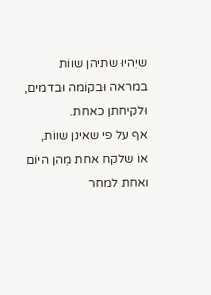שיִהיוּ שתיהן שווֹת במראה וּבקוֹמה וּבדמים,
וּלקיחתן כאחת.
אף על פי שאינן שווֹת,
אוֹ שלקח אחת מֵהן היוֹם ואחת למחר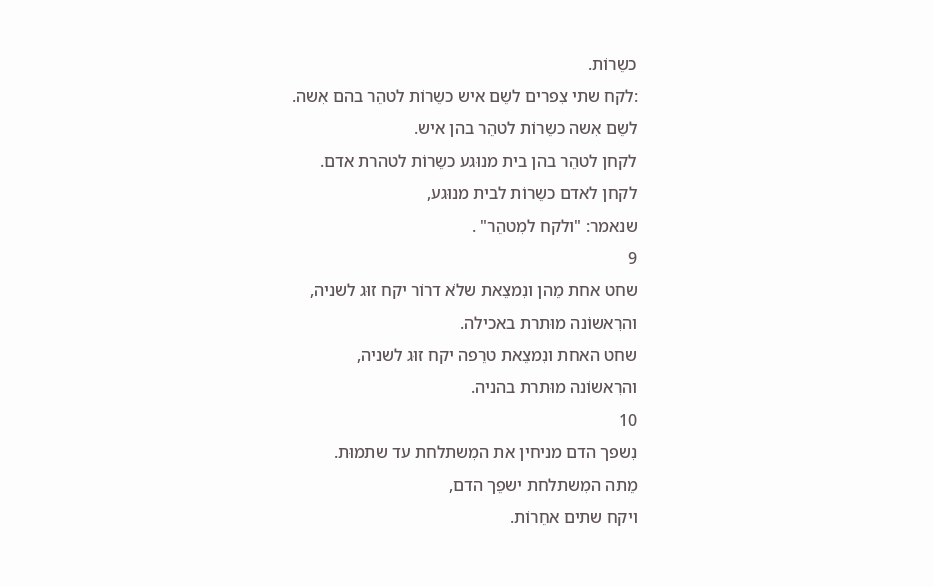כשֵרוֹת.
:לקח שתי צִפרים לשֵם איש כשֵרוֹת לטהֵר בהם אִשה.
לשֵם אִשה כשֵרוֹת לטהֵר בהן איש.
לקחן לטהֵר בהן בית מנוּגע כשֵרוֹת לטהרת אדם.
לקחן לאדם כשֵרוֹת לבית מנוּגע,
שנאמר: "ולקח למִטהֵר" .
9
שחט אחת מֵהן ונִמצֵאת שלֹא דרוֹר יקח זוּג לשניה,
והרִאשוֹנה מוּתרת באכילה.
שחט האחת ונִמצֵאת טרֵפה יקח זוּג לשניה,
והרִאשוֹנה מוּתרת בהניה.
10
נִשפך הדם מניחין את המִשתלחת עד שתמוּת.
מֵתה המִשתלחת ישפֵך הדם,
ויקח שתים אחֵרוֹת.